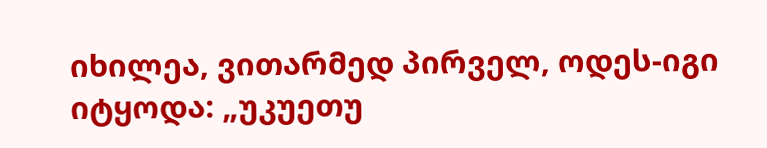იხილეა, ვითარმედ პირველ, ოდეს-იგი იტყოდა: „უკუეთუ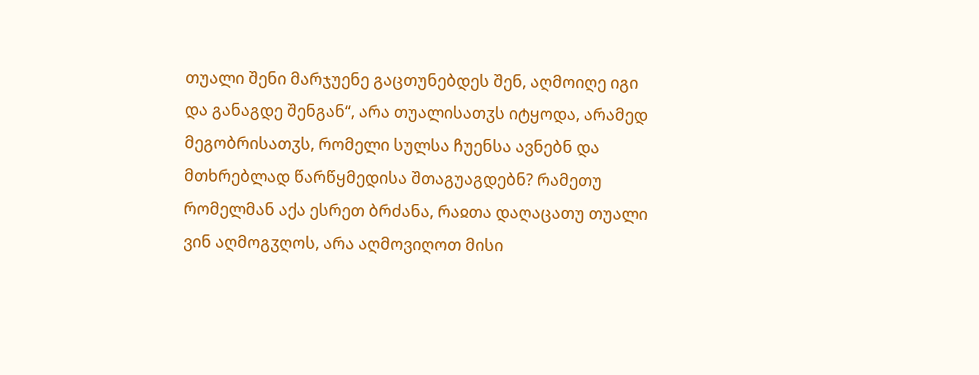თუალი შენი მარჯუენე გაცთუნებდეს შენ, აღმოიღე იგი და განაგდე შენგან“, არა თუალისათჳს იტყოდა, არამედ მეგობრისათჳს, რომელი სულსა ჩუენსა ავნებნ და მთხრებლად წარწყმედისა შთაგუაგდებნ? რამეთუ რომელმან აქა ესრეთ ბრძანა, რაჲთა დაღაცათუ თუალი ვინ აღმოგჳღოს, არა აღმოვიღოთ მისი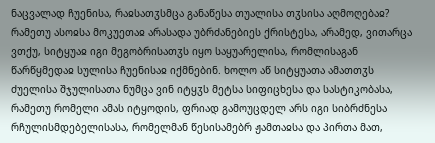ნაცვალად ჩუენისა, რაჲსათჳსმცა განაწესა თუალისა თჳსისა აღმოღებაჲ? რამეთუ ასოჲსა მოკუეთაჲ არასადა უბრძანებიეს ქრისტესა, არამედ, ვითარცა ვთქუ, სიტყუაჲ იგი მეგობრისათჳს იყო საყუარელისა, რომლისაგან წარწყმედაჲ სულისა ჩუენისაჲ იქმნებინ. ხოლო აწ სიტყუათა ამათთჳს ძუელისა შჯულისათა ნუმცა ვინ იტყჳს მეტსა სიფიცხესა და სასტიკობასა, რამეთუ რომელი ამას იტყოდის, ფრიად გამოუცდელ არს იგი სიბრძნესა რჩულისმდებელისასა, რომელმან წესისამებრ ჟამთაჲსა და პირთა მათ,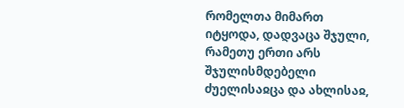რომელთა მიმართ იტყოდა, დადვაცა შჯული, რამეთუ ერთი არს შჯულისმდებელი ძუელისაჲცა და ახლისაჲ,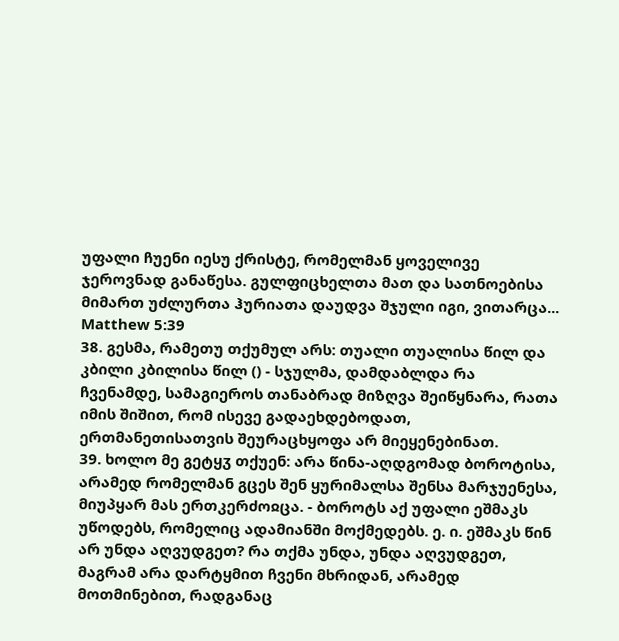უფალი ჩუენი იესუ ქრისტე, რომელმან ყოველივე ჯეროვნად განაწესა. გულფიცხელთა მათ და სათნოებისა მიმართ უძლურთა ჰურიათა დაუდვა შჯული იგი, ვითარცა...
Matthew 5:39
38. გესმა, რამეთუ თქუმულ არს: თუალი თუალისა წილ და კბილი კბილისა წილ () - სჯულმა, დამდაბლდა რა ჩვენამდე, სამაგიეროს თანაბრად მიზღვა შეიწყნარა, რათა იმის შიშით, რომ ისევე გადაეხდებოდათ, ერთმანეთისათვის შეურაცხყოფა არ მიეყენებინათ.
39. ხოლო მე გეტყჳ თქუენ: არა წინა-აღდგომად ბოროტისა, არამედ რომელმან გცეს შენ ყურიმალსა შენსა მარჯუენესა, მიუპყარ მას ერთკერძოჲცა. - ბოროტს აქ უფალი ეშმაკს უწოდებს, რომელიც ადამიანში მოქმედებს. ე. ი. ეშმაკს წინ არ უნდა აღვუდგეთ? რა თქმა უნდა, უნდა აღვუდგეთ, მაგრამ არა დარტყმით ჩვენი მხრიდან, არამედ მოთმინებით, რადგანაც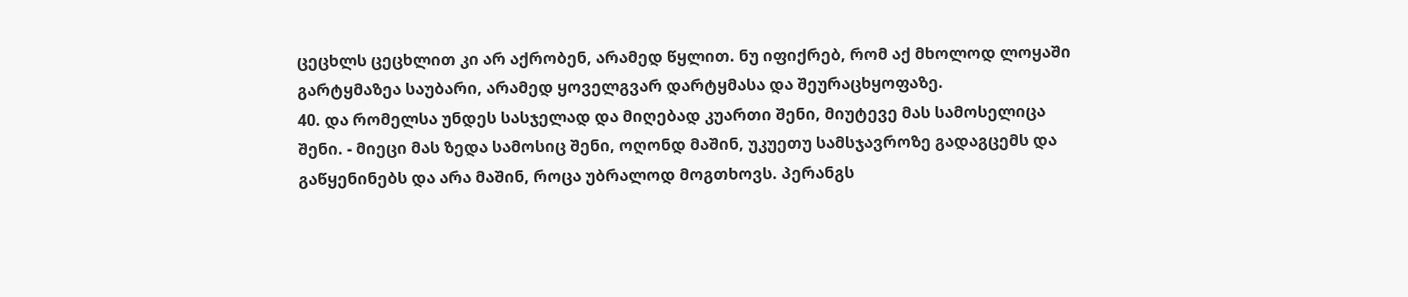ცეცხლს ცეცხლით კი არ აქრობენ, არამედ წყლით. ნუ იფიქრებ, რომ აქ მხოლოდ ლოყაში გარტყმაზეა საუბარი, არამედ ყოველგვარ დარტყმასა და შეურაცხყოფაზე.
40. და რომელსა უნდეს სასჯელად და მიღებად კუართი შენი, მიუტევე მას სამოსელიცა შენი. - მიეცი მას ზედა სამოსიც შენი, ოღონდ მაშინ, უკუეთუ სამსჯავროზე გადაგცემს და გაწყენინებს და არა მაშინ, როცა უბრალოდ მოგთხოვს. პერანგს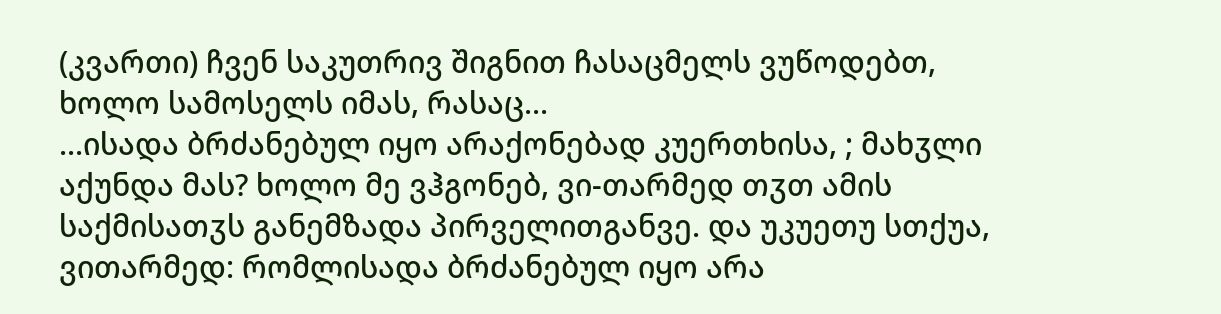(კვართი) ჩვენ საკუთრივ შიგნით ჩასაცმელს ვუწოდებთ, ხოლო სამოსელს იმას, რასაც...
...ისადა ბრძანებულ იყო არაქონებად კუერთხისა, ; მახჳლი აქუნდა მას? ხოლო მე ვჰგონებ, ვი-თარმედ თჳთ ამის საქმისათჳს განემზადა პირველითგანვე. და უკუეთუ სთქუა, ვითარმედ: რომლისადა ბრძანებულ იყო არა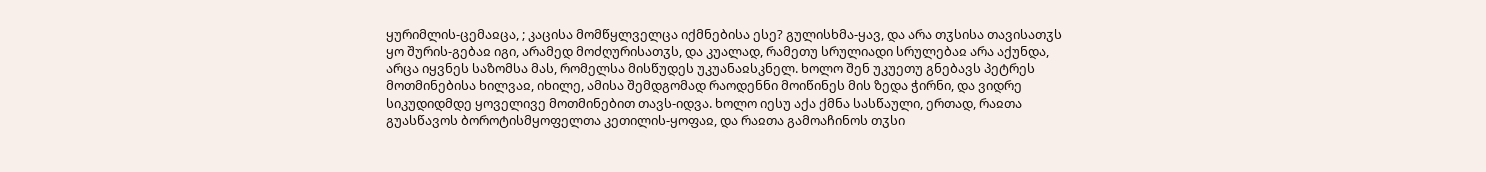ყურიმლის-ცემაჲცა, ; კაცისა მომწყლველცა იქმნებისა ესე? გულისხმა-ყავ, და არა თჳსისა თავისათჳს ყო შურის-გებაჲ იგი, არამედ მოძღურისათჳს, და კუალად, რამეთუ სრულიადი სრულებაჲ არა აქუნდა, არცა იყვნეს საზომსა მას, რომელსა მისწუდეს უკუანაჲსკნელ. ხოლო შენ უკუეთუ გნებავს პეტრეს მოთმინებისა ხილვაჲ, იხილე, ამისა შემდგომად რაოდენნი მოიწინეს მის ზედა ჭირნი, და ვიდრე სიკუდიდმდე ყოველივე მოთმინებით თავს-იდვა. ხოლო იესუ აქა ქმნა სასწაული, ერთად, რაჲთა გუასწავოს ბოროტისმყოფელთა კეთილის-ყოფაჲ, და რაჲთა გამოაჩინოს თჳსი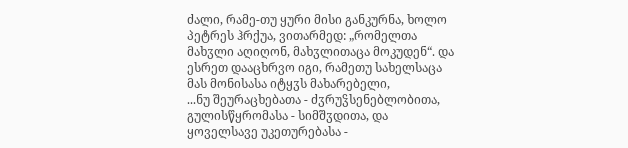ძალი, რამე-თუ ყური მისი განკურნა, ხოლო პეტრეს ჰრქუა, ვითარმედ: „რომელთა მახჳლი აღიღონ, მახჳლითაცა მოკუდენ“. და ესრეთ დააცხრვო იგი, რამეთუ სახელსაცა მას მონისასა იტყჳს მახარებელი,
...ნუ შეურაცხებათა - ძჳრუჴსენებლობითა, გულისწყრომასა - სიმშჳდითა, და ყოველსავე უკეთურებასა -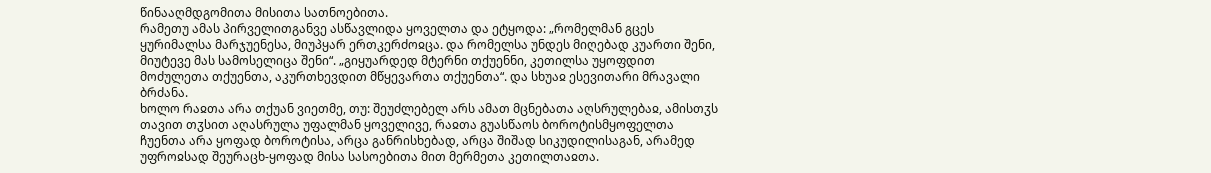წინააღმდგომითა მისითა სათნოებითა.
რამეთუ ამას პირველითგანვე ასწავლიდა ყოველთა და ეტყოდა: „რომელმან გცეს ყურიმალსა მარჯუენესა, მიუპყარ ერთკერძოჲცა. და რომელსა უნდეს მიღებად კუართი შენი, მიუტევე მას სამოსელიცა შენი“. „გიყუარდედ მტერნი თქუენნი, კეთილსა უყოფდით მოძულეთა თქუენთა, აკურთხევდით მწყევართა თქუენთა“. და სხუაჲ ესევითარი მრავალი ბრძანა.
ხოლო რაჲთა არა თქუან ვიეთმე, თუ: შეუძლებელ არს ამათ მცნებათა აღსრულებაჲ, ამისთჳს თავით თჳსით აღასრულა უფალმან ყოველივე, რაჲთა გუასწაოს ბოროტისმყოფელთა ჩუენთა არა ყოფად ბოროტისა, არცა განრისხებად, არცა შიშად სიკუდილისაგან, არამედ უფროჲსად შეურაცხ-ყოფად მისა სასოებითა მით მერმეთა კეთილთაჲთა.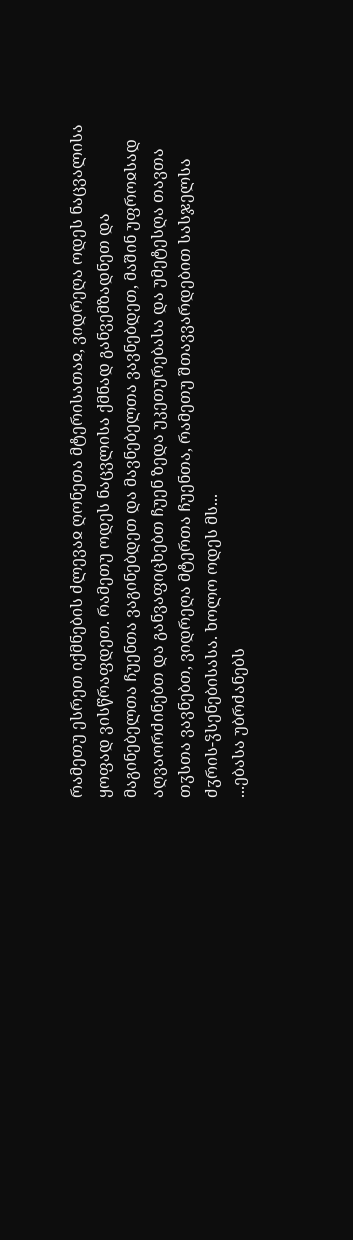რამეთუ ესრეთ იქმნების ძლევაჲ ღონეთა მტერისათაჲ, ვიდრეღა ოდეს ნაცვალისა ყოფად ვისწრაფდეთ. რამეთუ ოდეს ნაცვლისა ქმნად განვემზადნეთ და მაგინებელთა ჩუენთა ვაგინებდეთ და მავნებელთა ვავნებდეთ, მაშინ უფროჲსად აღვაორძინებთ და განვაფიცხებთ ჩუენ ზედა უკეთურებასა და უმეტესღა თავთა თჳსთა ვავნებთ, ვიდრეღა მტერთა ჩუენთა, რამეთუ შთავვარდებით სასჯელსა ძჳრის-ჴსენებისასა. ხოლო ოდეს მს...
...ებასა უბრძანებს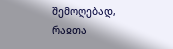შემოღებად, რაჲთა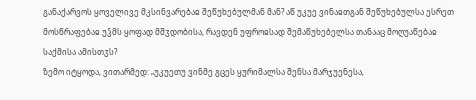განაქარვოს ყოველივე მკსინვარებაჲ შეწუხებულმან მან? აწ უკუე ვინაჲთგან შეწუხებულსა ესრეთ მოსწრაფებაჲ უჴმს ყოფად მშჳდობისა, რავდენ უფროჲსად შემაწუხებელსა თანააც მოღუაწებაჲ საქმისა ამისთჳს?
ზემო იტყოდა, ვითარმედ: „უკუეთუ ვინმე გცეს ყურიმალსა შენსა მარჯუენესა,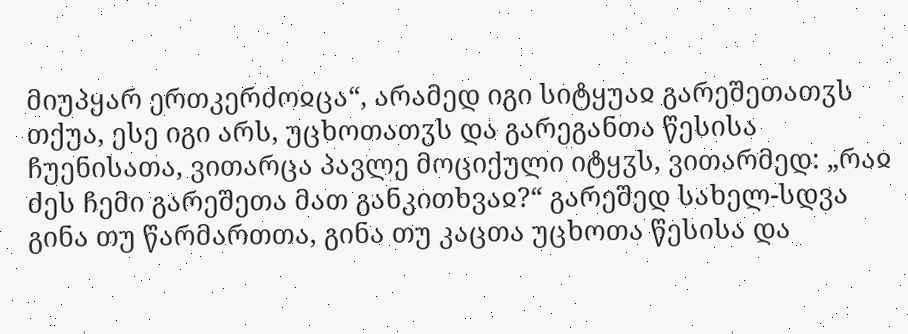მიუპყარ ერთკერძოჲცა“, არამედ იგი სიტყუაჲ გარეშეთათჳს თქუა, ესე იგი არს, უცხოთათჳს და გარეგანთა წესისა ჩუენისათა, ვითარცა პავლე მოციქული იტყჳს, ვითარმედ: „რაჲ ძეს ჩემი გარეშეთა მათ განკითხვაჲ?“ გარეშედ სახელ-სდვა გინა თუ წარმართთა, გინა თუ კაცთა უცხოთა წესისა და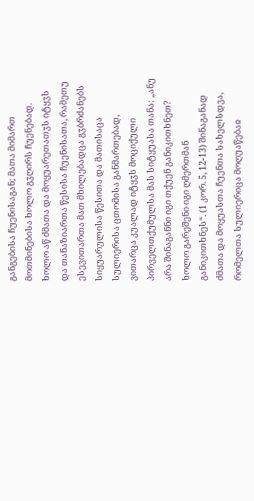განგებისა ჩუენისაგან; მათა მიმართ მოთმინებისა ხოლო გჳღირს ჩუენებად. ხოლო აწ ძმათა და მოყუარეთათჳს იტყჳს და თანაზიართა წესისა ჩუენისათა, რამეთუ ესევითართა მათ მხილებადცა გჳბრძანებს სიყუარულისა წესითა და მათისაცა სულიერისა ცთომისა განმართებად, ვითარცა კუალად იტყჳს მოციქული პირველთქუმულსა მას სიტყუასა თანა: „ანუ არა შინაგანნი იგი თქუენ განიკითხნეთ? ხოლო გარეშენი იგი ღმერთმან განიკითხნეს“. (1 კორ. 5, 12-13) შინაგანად ძმათა და მოყუასთა ჩუენთა სახელსდვა, რომელთა სულიერიცა მოღუაწებაჲ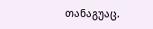თანაგუაც.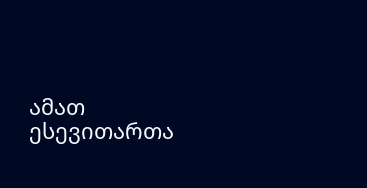ამათ ესევითართა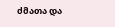ძმათა და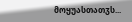მოყუასთათჳს...